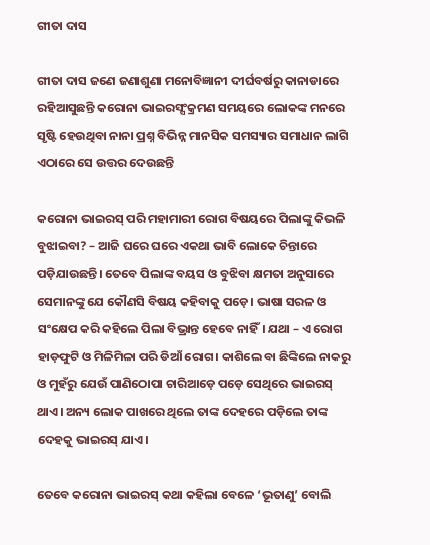ଗୀତା ଦାସ

ଗୀତା ଦାସ ଜଣେ ଜଣାଶୁଣା ମନୋବିଜ୍ଞାନୀ ଦୀର୍ଘବର୍ଷରୁ କାନାଡାରେ ରହିଆସୁଛନ୍ତି କରୋନା ଭାଇରସ୍ସଂକ୍ରମଣ ସମୟରେ ଲୋକଙ୍କ ମନରେ ସୃଷ୍ଟି ହେଉଥିବା ନାନା ପ୍ରଶ୍ନ ବିଭିନ୍ନ ମାନସିକ ସମସ୍ୟାର ସମାଧାନ ଲାଗି ଏଠାରେ ସେ ଉତ୍ତର ଦେଉଛନ୍ତି

କରୋନା ଭାଇରସ୍ ପରି ମହାମାରୀ ରୋଗ ବିଷୟରେ ପିଲାଙ୍କୁ କିଭଳି ବୁଝାଇବା? – ଆଜି ଘରେ ଘରେ ଏକଥା ଭାବି ଲୋକେ ଚିନ୍ତାରେ ପଡ଼ିଯାଉଛନ୍ତି। ତେବେ ପିଲାଙ୍କ ବୟସ ଓ ବୁଝିବା କ୍ଷମତା ଅନୁସାରେ ସେମାନଙ୍କୁ ଯେ କୌଣସି ବିଷୟ କହିବାକୁ ପଡ଼େ। ଭାଷା ସରଳ ଓ ସଂକ୍ଷେପ କରି କହିଲେ ପିଲା ବିଭ୍ରାନ୍ତ ହେବେ ନାହିଁ। ଯଥା – ଏ ରୋଗ ହାଡ଼ଫୁଟି ଓ ମିଳିମିଳା ପରି ଡିଆଁ ରୋଗ। କାଶିଲେ ବା ଛିଙ୍କିଲେ ନାକରୁ ଓ ମୁହଁରୁ ଯେଉଁ ପାଣିଠୋପା ଚାରିଆଡ଼େ ପଡ଼େ ସେଥିରେ ଭାଇରସ୍ ଥାଏ। ଅନ୍ୟ ଲୋକ ପାଖରେ ଥିଲେ ତାଙ୍କ ଦେହରେ ପଡ଼ିଲେ ତାଙ୍କ ଦେହକୁ ଭାଇରସ୍ ଯାଏ।

ତେବେ କରୋନା ଭାଇରସ୍ କଥା କହିଲା ବେଳେ ‘ଭୂତାଣୁ’ ବୋଲି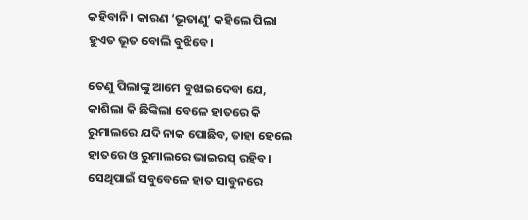କହିବାନି। କାରଣ ‘ଭୂତାଣୁ’ କହିଲେ ପିଲା ହୁଏତ ଭୂତ ବୋଲି ବୁଝିବେ।

ତେଣୁ ପିଲାଙ୍କୁ ଆମେ ବୁଝାଇଦେବା ଯେ, କାଶିଲା କି ଛିଙ୍କିଲା ବେଳେ ହାତରେ କି ରୁମାଲରେ ଯଦି ନାକ ପୋଛିବ, ତାହା ହେଲେ ହାତରେ ଓ ରୁମାଲରେ ଭାଇରସ୍ ରହିବ। ସେଥିପାଇଁ ସବୁବେଳେ ହାତ ସାବୁନରେ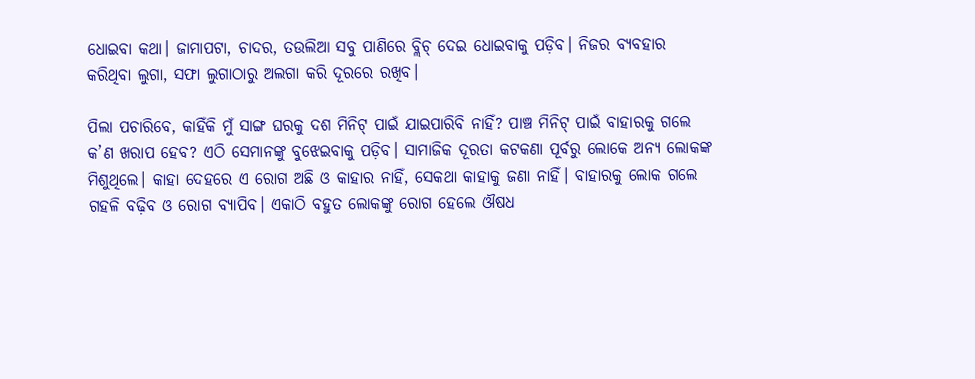ଧୋଇବା କଥା। ଜାମାପଟା, ଚାଦର, ତଉଲିଆ ସବୁ ପାଣିରେ ବ୍ଲିଚ୍ ଦେଇ ଧୋଇବାକୁ ପଡ଼ିବ। ନିଜର ବ୍ୟବହାର କରିଥିବା ଲୁଗା, ସଫା ଲୁଗାଠାରୁ ଅଲଗା କରି ଦୂରରେ ରଖିବ।

ପିଲା ପଚାରିବେ, କାହିଁକି ମୁଁ ସାଙ୍ଗ ଘରକୁ ଦଶ ମିନିଟ୍ ପାଇଁ ଯାଇପାରିବି ନାହିଁ? ପାଞ୍ଚ ମିନିଟ୍ ପାଇଁ ବାହାରକୁ ଗଲେ କ’ଣ ଖରାପ ହେବ? ଏଠି ସେମାନଙ୍କୁ ବୁଝେଇବାକୁ ପଡ଼ିବ। ସାମାଜିକ ଦୂରତା କଟକଣା ପୂର୍ବରୁ ଲୋକେ ଅନ୍ୟ ଲୋକଙ୍କ ମିଶୁଥିଲେ। କାହା ଦେହରେ ଏ ରୋଗ ଅଛି ଓ କାହାର ନାହିଁ, ସେକଥା କାହାକୁ ଜଣା ନାହିଁ। ବାହାରକୁ ଲୋକ ଗଲେ ଗହଳି ବଢ଼ିବ ଓ ରୋଗ ବ୍ୟାପିବ। ଏକାଠି ବହୁତ ଲୋକଙ୍କୁ ରୋଗ ହେଲେ ଔଷଧ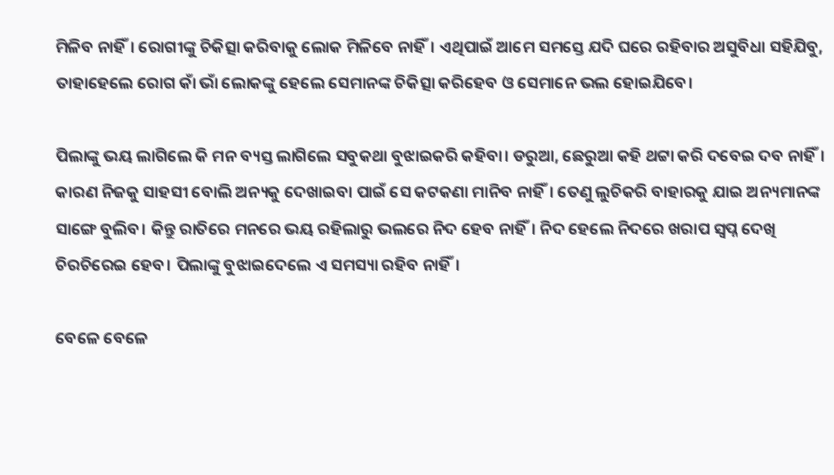ମିଳିବ ନାହିଁ। ରୋଗୀଙ୍କୁ ଚିକିତ୍ସା କରିବାକୁ ଲୋକ ମିଳିବେ ନାହିଁ। ଏଥିପାଇଁ ଆମେ ସମସ୍ତେ ଯଦି ଘରେ ରହିବାର ଅସୁବିଧା ସହିଯିବୁ, ତାହାହେଲେ ରୋଗ କାଁ ଭାଁ ଲୋକଙ୍କୁ ହେଲେ ସେମାନଙ୍କ ଚିକିତ୍ସା କରିହେବ ଓ ସେମାନେ ଭଲ ହୋଇଯିବେ।

ପିଲାଙ୍କୁ ଭୟ ଲାଗିଲେ କି ମନ ବ୍ୟସ୍ତ ଲାଗିଲେ ସବୁକଥା ବୁଝାଇକରି କହିବା। ଡରୁଆ, ଛେରୁଆ କହି ଥଟ୍ଟା କରି ଦବେଇ ଦବ ନାହିଁ। କାରଣ ନିଜକୁ ସାହସୀ ବୋଲି ଅନ୍ୟକୁ ଦେଖାଇବା ପାଇଁ ସେ କଟକଣା ମାନିବ ନାହିଁ। ତେଣୁ ଲୁଚିକରି ବାହାରକୁ ଯାଇ ଅନ୍ୟମାନଙ୍କ ସାଙ୍ଗେ ବୁଲିବ। କିନ୍ତୁ ରାତିରେ ମନରେ ଭୟ ରହିଲାରୁ ଭଲରେ ନିଦ ହେବ ନାହିଁ। ନିଦ ହେଲେ ନିଦରେ ଖରାପ ସ୍ଵପ୍ନ ଦେଖି ଚିରଚିରେଇ ହେବ। ପିଲାଙ୍କୁ ବୁଝାଇଦେଲେ ଏ ସମସ୍ୟା ରହିବ ନାହିଁ।

ବେଳେ ବେଳେ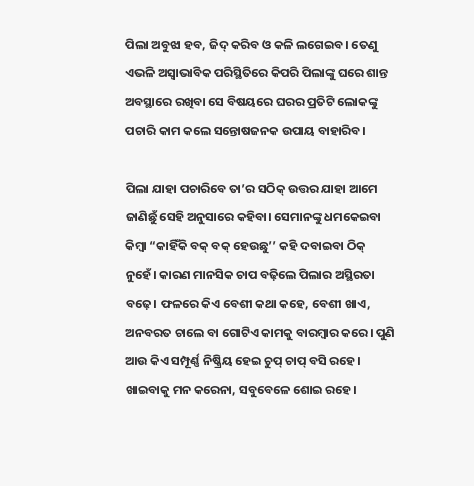ପିଲା ଅବୁଝା ହବ, ଜିଦ୍ କରିବ ଓ କଳି ଲଗେଇବ। ତେଣୁ ଏଭଳି ଅସ୍ଵାଭାବିକ ପରିସ୍ଥିତିରେ କିପରି ପିଲାଙ୍କୁ ଘରେ ଶାନ୍ତ ଅବସ୍ଥାରେ ରଖିବା ସେ ବିଷୟରେ ଘରର ପ୍ରତିଟି ଲୋକଙ୍କୁ ପଚାରି କାମ କଲେ ସନ୍ତୋଷଜନକ ଉପାୟ ବାହାରିବ।

ପିଲା ଯାହା ପଚାରିବେ ତା’ର ସଠିକ୍ ଉତ୍ତର ଯାହା ଆମେ ଜାଣିଛୁଁ ସେହି ଅନୁସାରେ କହିବା। ସେମାନଙ୍କୁ ଧମକେଇବା କିମ୍ବା “କାହିଁକି ବକ୍ ବକ୍ ହେଉଛୁ’’ କହି ଦବାଇବା ଠିକ୍ ନୁହେଁ। କାରଣ ମାନସିକ ଚାପ ବଢ଼ିଲେ ପିଲାର ଅସ୍ଥିରତା ବଢ଼େ। ଫଳରେ କିଏ ବେଶୀ କଥା କହେ, ବେଶୀ ଖାଏ, ଅନବରତ ଚାଲେ ବା ଗୋଟିଏ କାମକୁ ବାରମ୍ବାର କରେ। ପୁଣି ଆଉ କିଏ ସମ୍ପୂର୍ଣ୍ଣ ନିଷ୍କ୍ରିୟ ହେଇ ଚୁପ୍‌ ଚାପ୍‌ ବସି ରହେ। ଖାଇବାକୁ ମନ କରେନା, ସବୁବେଳେ ଶୋଇ ରହେ।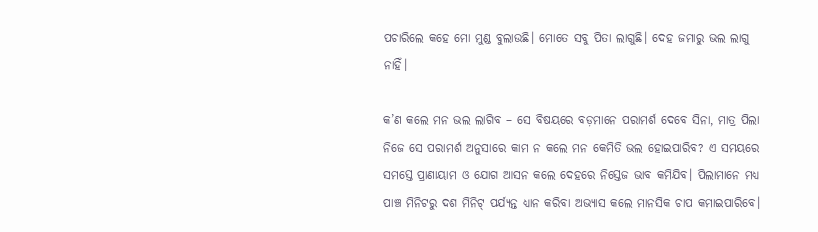ପଚାରିଲେ କହେ ମୋ ମୁଣ୍ଡ ବୁଲାଉଛି। ମୋତେ ସବୁ ପିତା ଲାଗୁଛି। ଦେହ ଜମାରୁ ଭଲ ଲାଗୁ ନାହିଁ।

କ’ଣ କଲେ ମନ ଭଲ ଲାଗିବ – ସେ ବିଷୟରେ ବଡ଼ମାନେ ପରାମର୍ଶ ଦେବେ ସିନା, ମାତ୍ର ପିଲା ନିଜେ ସେ ପରାମର୍ଶ ଅନୁସାରେ କାମ ନ କଲେ ମନ କେମିତି ଭଲ ହୋଇପାରିବ? ଏ ସମୟରେ ସମସ୍ତେ ପ୍ରାଣାୟାମ ଓ ଯୋଗ ଆସନ କଲେ ଦେହରେ ନିସ୍ତେଜ ଭାବ କମିଯିବ। ପିଲାମାନେ ମଧ୍ୟ ପାଞ୍ଚ ମିନିଟରୁ ଦଶ ମିନିଟ୍ ପର୍ଯ୍ୟନ୍ତ ଧ୍ୟାନ କରିବା ଅଭ୍ୟାସ କଲେ ମାନସିକ ଚାପ କମାଇପାରିବେ।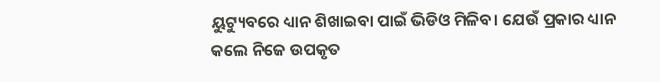ୟୁଟ୍ୟୁବରେ ଧ୍ୟାନ ଶିଖାଇବା ପାଇଁ ଭିଡିଓ ମିଳିବ। ଯେଉଁ ପ୍ରକାର ଧ୍ୟାନ କଲେ ନିଜେ ଉପକୃତ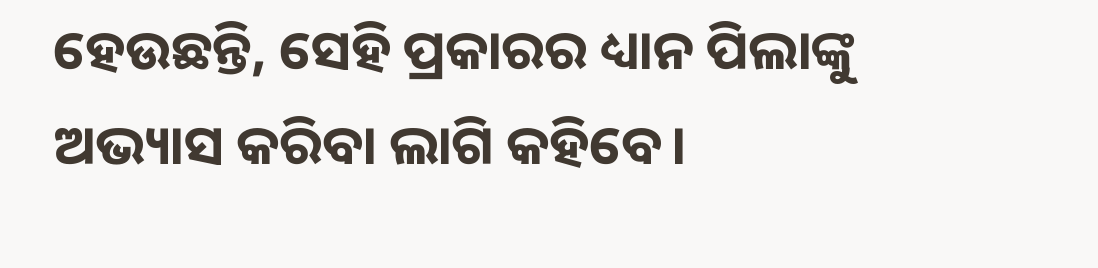ହେଉଛନ୍ତି, ସେହି ପ୍ରକାରର ଧ୍ୟାନ ପିଲାଙ୍କୁ ଅଭ୍ୟାସ କରିବା ଲାଗି କହିବେ।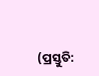(ପ୍ରସ୍ତୁତି: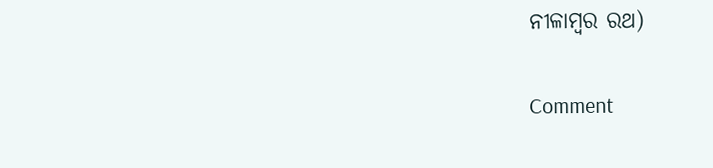ନୀଳାମ୍ବର ରଥ)

Comment